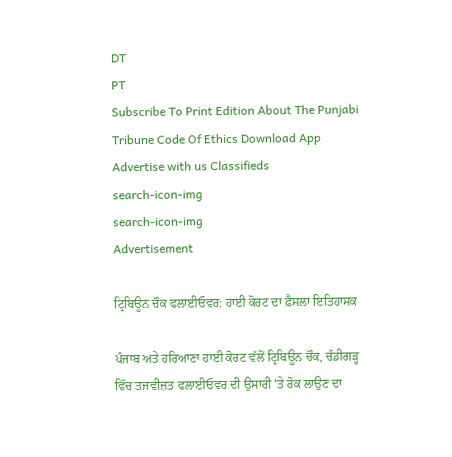DT
PT
Subscribe To Print Edition About The Punjabi Tribune Code Of Ethics Download App Advertise with us Classifieds
search-icon-img
search-icon-img
Advertisement

ਟ੍ਰਿਬਿਊਨ ਚੌਕ ਫਲਾਈਓਵਰ: ਹਾਈ ਕੋਰਟ ਦਾ ਫ਼ੈਸਲਾ ਇਤਿਹਾਸਕ

ਪੰਜਾਬ ਅਤੇ ਹਰਿਆਣਾ ਹਾਈ ਕੋਰਟ ਵੱਲੋਂ ਟ੍ਰਿਬਿਊਨ ਚੌਕ, ਚੰਡੀਗੜ੍ਹ ਵਿੱਚ ਤਜਵੀਜ਼ਤ ਫਲਾਈਓਵਰ ਦੀ ਉਸਾਰੀ ’ਤੇ ਰੋਕ ਲਾਉਣ ਦਾ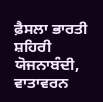ਫ਼ੈਸਲਾ ਭਾਰਤੀ ਸ਼ਹਿਰੀ ਯੋਜਨਾਬੰਦੀ, ਵਾਤਾਵਰਨ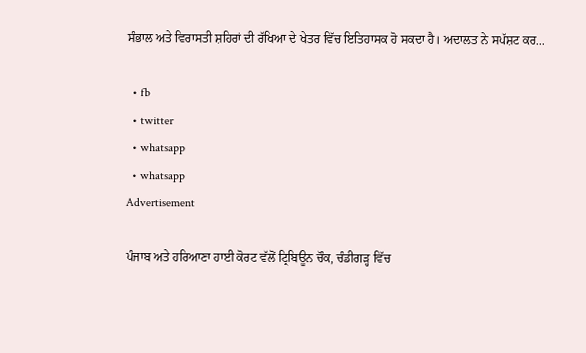ਸੰਭਾਲ ਅਤੇ ਵਿਰਾਸਤੀ ਸ਼ਹਿਰਾਂ ਦੀ ਰੱਖਿਆ ਦੇ ਖੇਤਰ ਵਿੱਚ ਇਤਿਹਾਸਕ ਹੋ ਸਕਦਾ ਹੈ। ਅਦਾਲਤ ਨੇ ਸਪੱਸ਼ਟ ਕਰ...

  • fb
  • twitter
  • whatsapp
  • whatsapp
Advertisement

ਪੰਜਾਬ ਅਤੇ ਹਰਿਆਣਾ ਹਾਈ ਕੋਰਟ ਵੱਲੋਂ ਟ੍ਰਿਬਿਊਨ ਚੌਕ, ਚੰਡੀਗੜ੍ਹ ਵਿੱਚ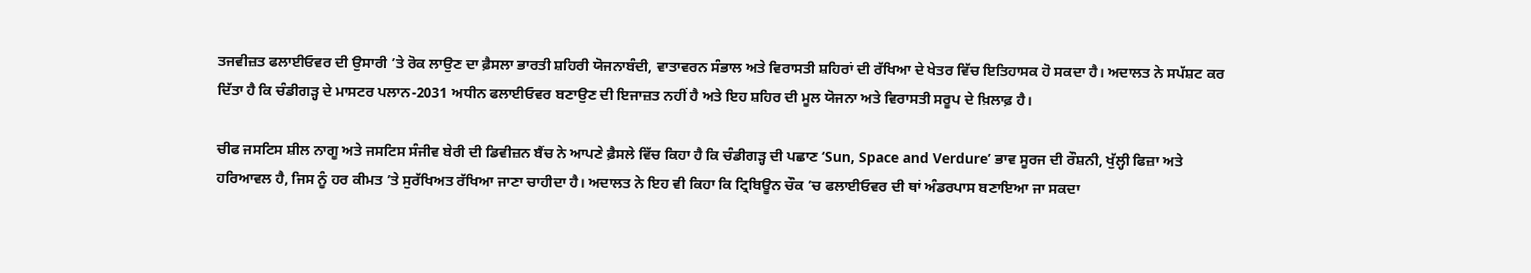ਤਜਵੀਜ਼ਤ ਫਲਾਈਓਵਰ ਦੀ ਉਸਾਰੀ ’ਤੇ ਰੋਕ ਲਾਉਣ ਦਾ ਫ਼ੈਸਲਾ ਭਾਰਤੀ ਸ਼ਹਿਰੀ ਯੋਜਨਾਬੰਦੀ, ਵਾਤਾਵਰਨ ਸੰਭਾਲ ਅਤੇ ਵਿਰਾਸਤੀ ਸ਼ਹਿਰਾਂ ਦੀ ਰੱਖਿਆ ਦੇ ਖੇਤਰ ਵਿੱਚ ਇਤਿਹਾਸਕ ਹੋ ਸਕਦਾ ਹੈ। ਅਦਾਲਤ ਨੇ ਸਪੱਸ਼ਟ ਕਰ ਦਿੱਤਾ ਹੈ ਕਿ ਚੰਡੀਗੜ੍ਹ ਦੇ ਮਾਸਟਰ ਪਲਾਨ-2031 ਅਧੀਨ ਫਲਾਈਓਵਰ ਬਣਾਉਣ ਦੀ ਇਜਾਜ਼ਤ ਨਹੀਂ ਹੈ ਅਤੇ ਇਹ ਸ਼ਹਿਰ ਦੀ ਮੂਲ ਯੋਜਨਾ ਅਤੇ ਵਿਰਾਸਤੀ ਸਰੂਪ ਦੇ ਖ਼ਿਲਾਫ਼ ਹੈ।

ਚੀਫ ਜਸਟਿਸ ਸ਼ੀਲ ਨਾਗੂ ਅਤੇ ਜਸਟਿਸ ਸੰਜੀਵ ਬੇਰੀ ਦੀ ਡਿਵੀਜ਼ਨ ਬੈਂਚ ਨੇ ਆਪਣੇ ਫ਼ੈਸਲੇ ਵਿੱਚ ਕਿਹਾ ਹੈ ਕਿ ਚੰਡੀਗੜ੍ਹ ਦੀ ਪਛਾਣ ‘Sun, Space and Verdure’ ਭਾਵ ਸੂਰਜ ਦੀ ਰੌਸ਼ਨੀ, ਖੁੱਲ੍ਹੀ ਫਿਜ਼ਾ ਅਤੇ ਹਰਿਆਵਲ ਹੈ, ਜਿਸ ਨੂੰ ਹਰ ਕੀਮਤ ’ਤੇ ਸੁਰੱਖਿਅਤ ਰੱਖਿਆ ਜਾਣਾ ਚਾਹੀਦਾ ਹੈ। ਅਦਾਲਤ ਨੇ ਇਹ ਵੀ ਕਿਹਾ ਕਿ ਟ੍ਰਿਬਿਊਨ ਚੌਕ ’ਚ ਫਲਾਈਓਵਰ ਦੀ ਥਾਂ ਅੰਡਰਪਾਸ ਬਣਾਇਆ ਜਾ ਸਕਦਾ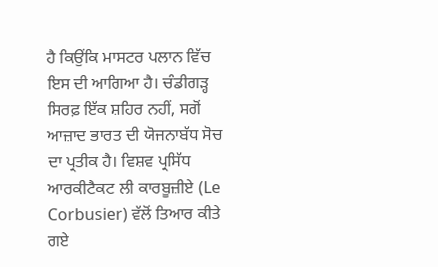ਹੈ ਕਿਉਂਕਿ ਮਾਸਟਰ ਪਲਾਨ ਵਿੱਚ ਇਸ ਦੀ ਆਗਿਆ ਹੈ। ਚੰਡੀਗੜ੍ਹ ਸਿਰਫ਼ ਇੱਕ ਸ਼ਹਿਰ ਨਹੀਂ, ਸਗੋਂ ਆਜ਼ਾਦ ਭਾਰਤ ਦੀ ਯੋਜਨਾਬੱਧ ਸੋਚ ਦਾ ਪ੍ਰਤੀਕ ਹੈ। ਵਿਸ਼ਵ ਪ੍ਰਸਿੱਧ ਆਰਕੀਟੈਕਟ ਲੀ ਕਾਰਬੂਜ਼ੀਏ (Le Corbusier) ਵੱਲੋਂ ਤਿਆਰ ਕੀਤੇ ਗਏ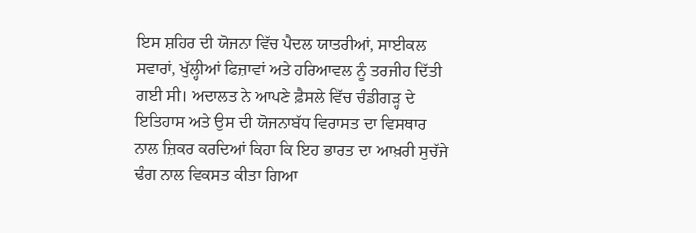ਇਸ ਸ਼ਹਿਰ ਦੀ ਯੋਜਨਾ ਵਿੱਚ ਪੈਦਲ ਯਾਤਰੀਆਂ, ਸਾਈਕਲ ਸਵਾਰਾਂ, ਖੁੱਲ੍ਹੀਆਂ ਫਿਜ਼ਾਵਾਂ ਅਤੇ ਹਰਿਆਵਲ ਨੂੰ ਤਰਜੀਹ ਦਿੱਤੀ ਗਈ ਸੀ। ਅਦਾਲਤ ਨੇ ਆਪਣੇ ਫ਼ੈਸਲੇ ਵਿੱਚ ਚੰਡੀਗੜ੍ਹ ਦੇ ਇਤਿਹਾਸ ਅਤੇ ਉਸ ਦੀ ਯੋਜਨਾਬੱਧ ਵਿਰਾਸਤ ਦਾ ਵਿਸਥਾਰ ਨਾਲ ਜ਼ਿਕਰ ਕਰਦਿਆਂ ਕਿਹਾ ਕਿ ਇਹ ਭਾਰਤ ਦਾ ਆਖ਼ਰੀ ਸੁਚੱਜੇ ਢੰਗ ਨਾਲ ਵਿਕਸਤ ਕੀਤਾ ਗਿਆ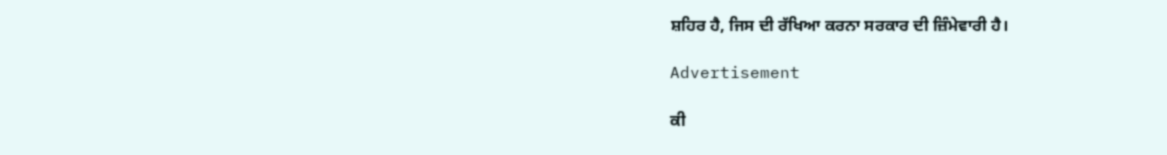ਸ਼ਹਿਰ ਹੈ, ਜਿਸ ਦੀ ਰੱਖਿਆ ਕਰਨਾ ਸਰਕਾਰ ਦੀ ਜ਼ਿੰਮੇਵਾਰੀ ਹੈ।

Advertisement

ਕੀ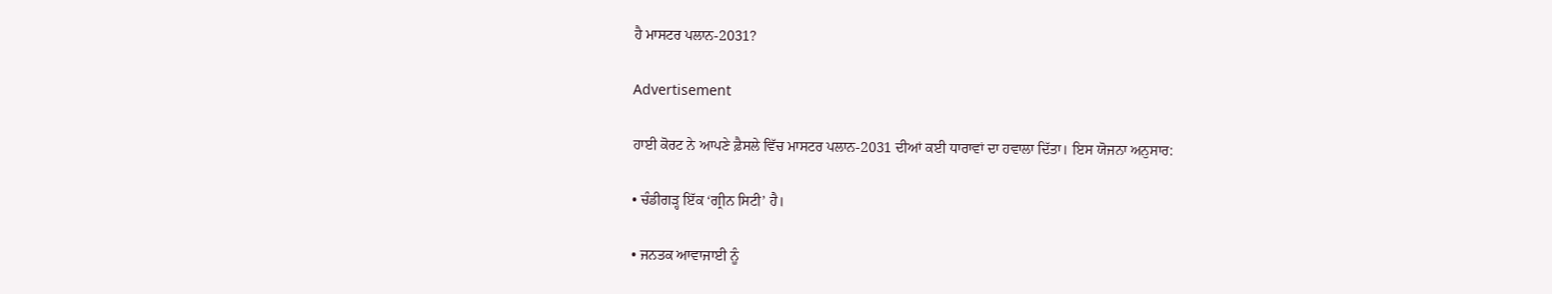ਹੈ ਮਾਸਟਰ ਪਲਾਨ-2031?

Advertisement

ਹਾਈ ਕੋਰਟ ਨੇ ਆਪਣੇ ਫ਼ੈਸਲੇ ਵਿੱਚ ਮਾਸਟਰ ਪਲਾਨ-2031 ਦੀਆਂ ਕਈ ਧਾਰਾਵਾਂ ਦਾ ਹਵਾਲਾ ਦਿੱਤਾ। ਇਸ ਯੋਜਨਾ ਅਨੁਸਾਰ:

• ਚੰਡੀਗੜ੍ਹ ਇੱਕ ‘ਗ੍ਰੀਨ ਸਿਟੀ’ ਹੈ।

• ਜਨਤਕ ਆਵਾਜਾਈ ਨੂੰ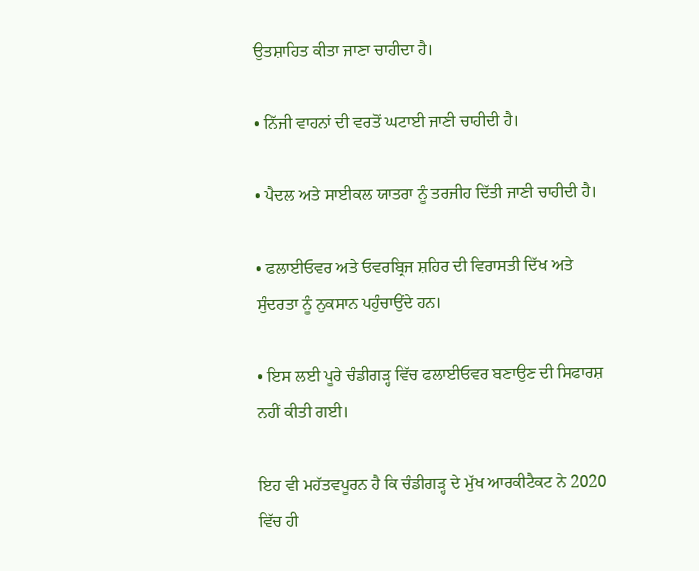ਉਤਸ਼ਾਹਿਤ ਕੀਤਾ ਜਾਣਾ ਚਾਹੀਦਾ ਹੈ।

• ਨਿੱਜੀ ਵਾਹਨਾਂ ਦੀ ਵਰਤੋਂ ਘਟਾਈ ਜਾਣੀ ਚਾਹੀਦੀ ਹੈ।

• ਪੈਦਲ ਅਤੇ ਸਾਈਕਲ ਯਾਤਰਾ ਨੂੰ ਤਰਜੀਹ ਦਿੱਤੀ ਜਾਣੀ ਚਾਹੀਦੀ ਹੈ।

• ਫਲਾਈਓਵਰ ਅਤੇ ਓਵਰਬ੍ਰਿਜ ਸ਼ਹਿਰ ਦੀ ਵਿਰਾਸਤੀ ਦਿੱਖ ਅਤੇ ਸੁੰਦਰਤਾ ਨੂੰ ਨੁਕਸਾਨ ਪਹੁੰਚਾਉਂਦੇ ਹਨ।

• ਇਸ ਲਈ ਪੂਰੇ ਚੰਡੀਗੜ੍ਹ ਵਿੱਚ ਫਲਾਈਓਵਰ ਬਣਾਉਣ ਦੀ ਸਿਫਾਰਸ਼ ਨਹੀਂ ਕੀਤੀ ਗਈ।

ਇਹ ਵੀ ਮਹੱਤਵਪੂਰਨ ਹੈ ਕਿ ਚੰਡੀਗੜ੍ਹ ਦੇ ਮੁੱਖ ਆਰਕੀਟੈਕਟ ਨੇ 2020 ਵਿੱਚ ਹੀ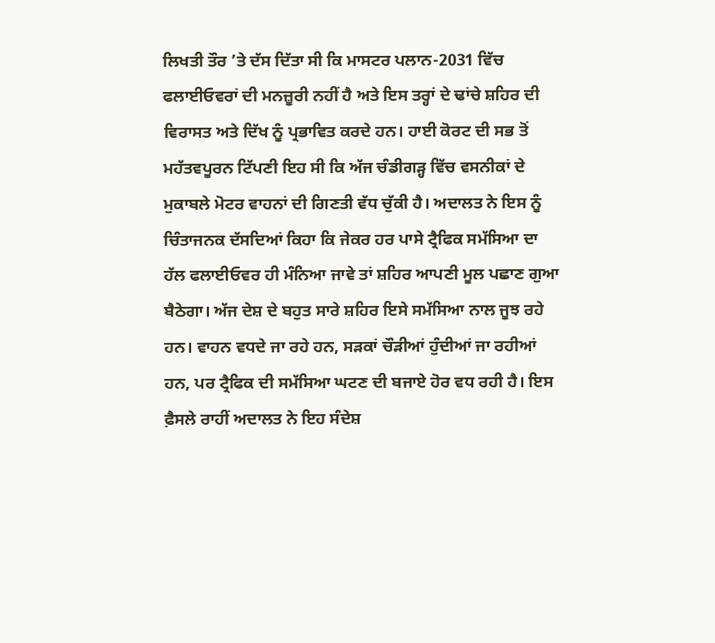ਲਿਖਤੀ ਤੌਰ ’ਤੇ ਦੱਸ ਦਿੱਤਾ ਸੀ ਕਿ ਮਾਸਟਰ ਪਲਾਨ-2031 ਵਿੱਚ ਫਲਾਈਓਵਰਾਂ ਦੀ ਮਨਜ਼ੂਰੀ ਨਹੀਂ ਹੈ ਅਤੇ ਇਸ ਤਰ੍ਹਾਂ ਦੇ ਢਾਂਚੇ ਸ਼ਹਿਰ ਦੀ ਵਿਰਾਸਤ ਅਤੇ ਦਿੱਖ ਨੂੰ ਪ੍ਰਭਾਵਿਤ ਕਰਦੇ ਹਨ। ਹਾਈ ਕੋਰਟ ਦੀ ਸਭ ਤੋਂ ਮਹੱਤਵਪੂਰਨ ਟਿੱਪਣੀ ਇਹ ਸੀ ਕਿ ਅੱਜ ਚੰਡੀਗੜ੍ਹ ਵਿੱਚ ਵਸਨੀਕਾਂ ਦੇ ਮੁਕਾਬਲੇ ਮੋਟਰ ਵਾਹਨਾਂ ਦੀ ਗਿਣਤੀ ਵੱਧ ਚੁੱਕੀ ਹੈ। ਅਦਾਲਤ ਨੇ ਇਸ ਨੂੰ ਚਿੰਤਾਜਨਕ ਦੱਸਦਿਆਂ ਕਿਹਾ ਕਿ ਜੇਕਰ ਹਰ ਪਾਸੇ ਟ੍ਰੈਫਿਕ ਸਮੱਸਿਆ ਦਾ ਹੱਲ ਫਲਾਈਓਵਰ ਹੀ ਮੰਨਿਆ ਜਾਵੇ ਤਾਂ ਸ਼ਹਿਰ ਆਪਣੀ ਮੂਲ ਪਛਾਣ ਗੁਆ ਬੈਠੇਗਾ। ਅੱਜ ਦੇਸ਼ ਦੇ ਬਹੁਤ ਸਾਰੇ ਸ਼ਹਿਰ ਇਸੇ ਸਮੱਸਿਆ ਨਾਲ ਜੂਝ ਰਹੇ ਹਨ। ਵਾਹਨ ਵਧਦੇ ਜਾ ਰਹੇ ਹਨ, ਸੜਕਾਂ ਚੌੜੀਆਂ ਹੁੰਦੀਆਂ ਜਾ ਰਹੀਆਂ ਹਨ, ਪਰ ਟ੍ਰੈਫਿਕ ਦੀ ਸਮੱਸਿਆ ਘਟਣ ਦੀ ਬਜਾਏ ਹੋਰ ਵਧ ਰਹੀ ਹੈ। ਇਸ ਫ਼ੈਸਲੇ ਰਾਹੀਂ ਅਦਾਲਤ ਨੇ ਇਹ ਸੰਦੇਸ਼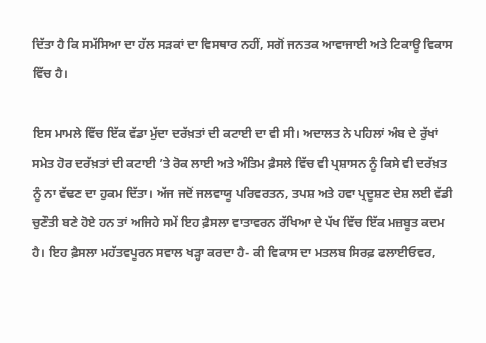ਦਿੱਤਾ ਹੈ ਕਿ ਸਮੱਸਿਆ ਦਾ ਹੱਲ ਸੜਕਾਂ ਦਾ ਵਿਸਥਾਰ ਨਹੀਂ, ਸਗੋਂ ਜਨਤਕ ਆਵਾਜਾਈ ਅਤੇ ਟਿਕਾਊ ਵਿਕਾਸ ਵਿੱਚ ਹੈ।

ਇਸ ਮਾਮਲੇ ਵਿੱਚ ਇੱਕ ਵੱਡਾ ਮੁੱਦਾ ਦਰੱਖ਼ਤਾਂ ਦੀ ਕਟਾਈ ਦਾ ਵੀ ਸੀ। ਅਦਾਲਤ ਨੇ ਪਹਿਲਾਂ ਅੰਬ ਦੇ ਰੁੱਖਾਂ ਸਮੇਤ ਹੋਰ ਦਰੱਖ਼ਤਾਂ ਦੀ ਕਟਾਈ ’ਤੇ ਰੋਕ ਲਾਈ ਅਤੇ ਅੰਤਿਮ ਫ਼ੈਸਲੇ ਵਿੱਚ ਵੀ ਪ੍ਰਸ਼ਾਸਨ ਨੂੰ ਕਿਸੇ ਵੀ ਦਰੱਖ਼ਤ ਨੂੰ ਨਾ ਵੱਢਣ ਦਾ ਹੁਕਮ ਦਿੱਤਾ। ਅੱਜ ਜਦੋਂ ਜਲਵਾਯੂ ਪਰਿਵਰਤਨ, ਤਪਸ਼ ਅਤੇ ਹਵਾ ਪ੍ਰਦੂਸ਼ਣ ਦੇਸ਼ ਲਈ ਵੱਡੀ ਚੁਣੌਤੀ ਬਣੇ ਹੋਏ ਹਨ ਤਾਂ ਅਜਿਹੇ ਸਮੇਂ ਇਹ ਫ਼ੈਸਲਾ ਵਾਤਾਵਰਨ ਰੱਖਿਆ ਦੇ ਪੱਖ ਵਿੱਚ ਇੱਕ ਮਜ਼ਬੂਤ ਕਦਮ ਹੈ। ਇਹ ਫ਼ੈਸਲਾ ਮਹੱਤਵਪੂਰਨ ਸਵਾਲ ਖੜ੍ਹਾ ਕਰਦਾ ਹੈ- ਕੀ ਵਿਕਾਸ ਦਾ ਮਤਲਬ ਸਿਰਫ਼ ਫਲਾਈਓਵਰ,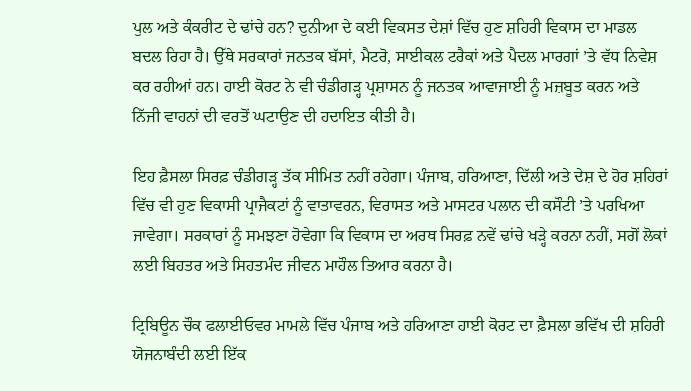ਪੁਲ ਅਤੇ ਕੰਕਰੀਟ ਦੇ ਢਾਂਚੇ ਹਨ? ਦੁਨੀਆ ਦੇ ਕਈ ਵਿਕਸਤ ਦੇਸ਼ਾਂ ਵਿੱਚ ਹੁਣ ਸ਼ਹਿਰੀ ਵਿਕਾਸ ਦਾ ਮਾਡਲ ਬਦਲ ਰਿਹਾ ਹੈ। ਉੱਥੇ ਸਰਕਾਰਾਂ ਜਨਤਕ ਬੱਸਾਂ, ਮੈਟਰੋ, ਸਾਈਕਲ ਟਰੈਕਾਂ ਅਤੇ ਪੈਦਲ ਮਾਰਗਾਂ ’ਤੇ ਵੱਧ ਨਿਵੇਸ਼ ਕਰ ਰਹੀਆਂ ਹਨ। ਹਾਈ ਕੋਰਟ ਨੇ ਵੀ ਚੰਡੀਗੜ੍ਹ ਪ੍ਰਸ਼ਾਸਨ ਨੂੰ ਜਨਤਕ ਆਵਾਜਾਈ ਨੂੰ ਮਜ਼ਬੂਤ ਕਰਨ ਅਤੇ ਨਿੱਜੀ ਵਾਹਨਾਂ ਦੀ ਵਰਤੋਂ ਘਟਾਉਣ ਦੀ ਹਦਾਇਤ ਕੀਤੀ ਹੈ।

ਇਹ ਫ਼ੈਸਲਾ ਸਿਰਫ਼ ਚੰਡੀਗੜ੍ਹ ਤੱਕ ਸੀਮਿਤ ਨਹੀਂ ਰਹੇਗਾ। ਪੰਜਾਬ, ਹਰਿਆਣਾ, ਦਿੱਲੀ ਅਤੇ ਦੇਸ਼ ਦੇ ਹੋਰ ਸ਼ਹਿਰਾਂ ਵਿੱਚ ਵੀ ਹੁਣ ਵਿਕਾਸੀ ਪ੍ਰਾਜੈਕਟਾਂ ਨੂੰ ਵਾਤਾਵਰਨ, ਵਿਰਾਸਤ ਅਤੇ ਮਾਸਟਰ ਪਲਾਨ ਦੀ ਕਸੌਟੀ ’ਤੇ ਪਰਖਿਆ ਜਾਵੇਗਾ। ਸਰਕਾਰਾਂ ਨੂੰ ਸਮਝਣਾ ਹੋਵੇਗਾ ਕਿ ਵਿਕਾਸ ਦਾ ਅਰਥ ਸਿਰਫ਼ ਨਵੇਂ ਢਾਂਚੇ ਖੜ੍ਹੇ ਕਰਨਾ ਨਹੀਂ, ਸਗੋਂ ਲੋਕਾਂ ਲਈ ਬਿਹਤਰ ਅਤੇ ਸਿਹਤਮੰਦ ਜੀਵਨ ਮਾਹੌਲ ਤਿਆਰ ਕਰਨਾ ਹੈ।

ਟ੍ਰਿਬਿਊਨ ਚੌਕ ਫਲਾਈਓਵਰ ਮਾਮਲੇ ਵਿੱਚ ਪੰਜਾਬ ਅਤੇ ਹਰਿਆਣਾ ਹਾਈ ਕੋਰਟ ਦਾ ਫ਼ੈਸਲਾ ਭਵਿੱਖ ਦੀ ਸ਼ਹਿਰੀ ਯੋਜਨਾਬੰਦੀ ਲਈ ਇੱਕ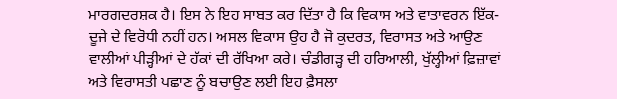ਮਾਰਗਦਰਸ਼ਕ ਹੈ। ਇਸ ਨੇ ਇਹ ਸਾਬਤ ਕਰ ਦਿੱਤਾ ਹੈ ਕਿ ਵਿਕਾਸ ਅਤੇ ਵਾਤਾਵਰਨ ਇੱਕ-ਦੂਜੇ ਦੇ ਵਿਰੋਧੀ ਨਹੀਂ ਹਨ। ਅਸਲ ਵਿਕਾਸ ਉਹ ਹੈ ਜੋ ਕੁਦਰਤ, ਵਿਰਾਸਤ ਅਤੇ ਆਉਣ ਵਾਲੀਆਂ ਪੀੜ੍ਹੀਆਂ ਦੇ ਹੱਕਾਂ ਦੀ ਰੱਖਿਆ ਕਰੇ। ਚੰਡੀਗੜ੍ਹ ਦੀ ਹਰਿਆਲੀ, ਖੁੱਲ੍ਹੀਆਂ ਫ਼ਿਜ਼ਾਵਾਂ ਅਤੇ ਵਿਰਾਸਤੀ ਪਛਾਣ ਨੂੰ ਬਚਾਉਣ ਲਈ ਇਹ ਫ਼ੈਸਲਾ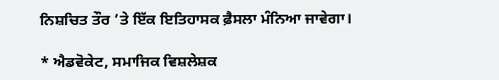ਨਿਸ਼ਚਿਤ ਤੌਰ ’ਤੇ ਇੱਕ ਇਤਿਹਾਸਕ ਫ਼ੈਸਲਾ ਮੰਨਿਆ ਜਾਵੇਗਾ।

* ਐਡਵੋਕੇਟ, ਸਮਾਜਿਕ ਵਿਸ਼ਲੇਸ਼ਕ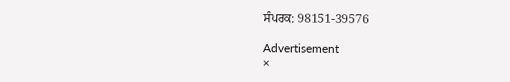ਸੰਪਰਕ: 98151-39576

Advertisement
×